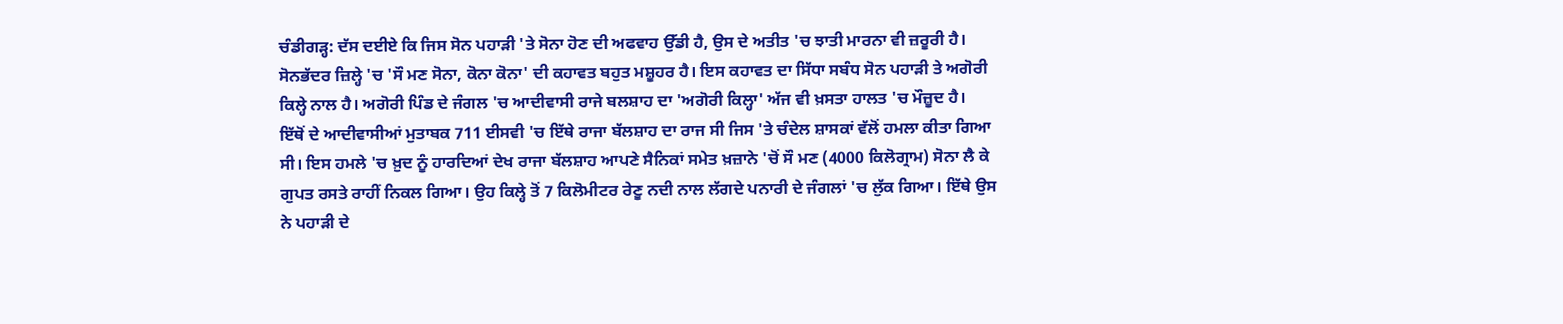ਚੰਡੀਗੜ੍ਹ: ਦੱਸ ਦਈਏ ਕਿ ਜਿਸ ਸੋਨ ਪਹਾੜੀ 'ਤੇ ਸੋਨਾ ਹੋਣ ਦੀ ਅਫਵਾਹ ਉੱਡੀ ਹੈ, ਉਸ ਦੇ ਅਤੀਤ 'ਚ ਝਾਤੀ ਮਾਰਨਾ ਵੀ ਜ਼ਰੂਰੀ ਹੈ। ਸੋਨਭੱਦਰ ਜ਼ਿਲ੍ਹੇ 'ਚ 'ਸੌ ਮਣ ਸੋਨਾ, ਕੋਨਾ ਕੋਨਾ' ਦੀ ਕਹਾਵਤ ਬਹੁਤ ਮਸ਼ੂਹਰ ਹੈ। ਇਸ ਕਹਾਵਤ ਦਾ ਸਿੱਧਾ ਸਬੰਧ ਸੋਨ ਪਹਾੜੀ ਤੇ ਅਗੋਰੀ ਕਿਲ੍ਹੇ ਨਾਲ ਹੈ। ਅਗੋਰੀ ਪਿੰਡ ਦੇ ਜੰਗਲ 'ਚ ਆਦੀਵਾਸੀ ਰਾਜੇ ਬਲਸ਼ਾਹ ਦਾ 'ਅਗੋਰੀ ਕਿਲ੍ਹਾ' ਅੱਜ ਵੀ ਖ਼ਸਤਾ ਹਾਲਤ 'ਚ ਮੌਜ਼ੂਦ ਹੈ।
ਇੱਥੋਂ ਦੇ ਆਦੀਵਾਸੀਆਂ ਮੁਤਾਬਕ 711 ਈਸਵੀ 'ਚ ਇੱਥੇ ਰਾਜਾ ਬੱਲਸ਼ਾਹ ਦਾ ਰਾਜ ਸੀ ਜਿਸ 'ਤੇ ਚੰਦੇਲ ਸ਼ਾਸਕਾਂ ਵੱਲੋਂ ਹਮਲਾ ਕੀਤਾ ਗਿਆ ਸੀ। ਇਸ ਹਮਲੇ 'ਚ ਖ਼ੁਦ ਨੂੰ ਹਾਰਦਿਆਂ ਦੇਖ ਰਾਜਾ ਬੱਲਸ਼ਾਹ ਆਪਣੇ ਸੈਨਿਕਾਂ ਸਮੇਤ ਖ਼ਜ਼ਾਨੇ 'ਚੋਂ ਸੌ ਮਣ (4000 ਕਿਲੋਗ੍ਰਾਮ) ਸੋਨਾ ਲੈ ਕੇ ਗੁਪਤ ਰਸਤੇ ਰਾਹੀਂ ਨਿਕਲ ਗਿਆ। ਉਹ ਕਿਲ੍ਹੇ ਤੋਂ 7 ਕਿਲੋਮੀਟਰ ਰੇਣੂ ਨਦੀ ਨਾਲ ਲੱਗਦੇ ਪਨਾਰੀ ਦੇ ਜੰਗਲਾਂ 'ਚ ਲੁੱਕ ਗਿਆ। ਇੱਥੇ ਉਸ ਨੇ ਪਹਾੜੀ ਦੇ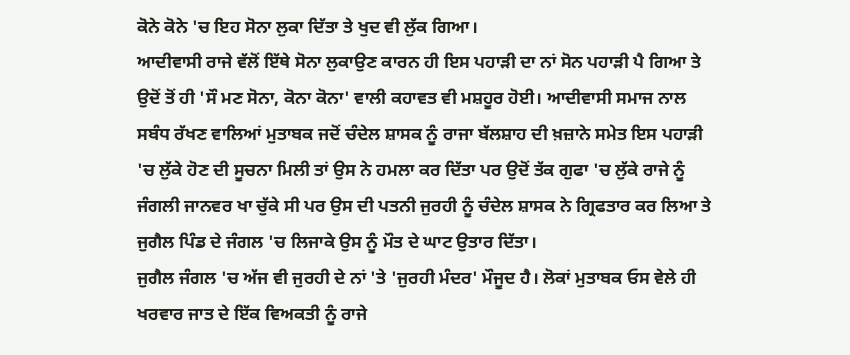ਕੋਨੇ ਕੋਨੇ 'ਚ ਇਹ ਸੋਨਾ ਲੁਕਾ ਦਿੱਤਾ ਤੇ ਖੁਦ ਵੀ ਲੁੱਕ ਗਿਆ।
ਆਦੀਵਾਸੀ ਰਾਜੇ ਵੱਲੋਂ ਇੱਥੇ ਸੋਨਾ ਲੁਕਾਉਣ ਕਾਰਨ ਹੀ ਇਸ ਪਹਾੜੀ ਦਾ ਨਾਂ ਸੋਨ ਪਹਾੜੀ ਪੈ ਗਿਆ ਤੇ ਉਦੋਂ ਤੋਂ ਹੀ 'ਸੌ ਮਣ ਸੋਨਾ, ਕੋਨਾ ਕੋਨਾ' ਵਾਲੀ ਕਹਾਵਤ ਵੀ ਮਸ਼ਹੂਰ ਹੋਈ। ਆਦੀਵਾਸੀ ਸਮਾਜ ਨਾਲ ਸਬੰਧ ਰੱਖਣ ਵਾਲਿਆਂ ਮੁਤਾਬਕ ਜਦੋਂ ਚੰਦੇਲ ਸ਼ਾਸਕ ਨੂੰ ਰਾਜਾ ਬੱਲਸ਼ਾਹ ਦੀ ਖ਼ਜ਼ਾਨੇ ਸਮੇਤ ਇਸ ਪਹਾੜੀ 'ਚ ਲੁੱਕੇ ਹੋਣ ਦੀ ਸੂਚਨਾ ਮਿਲੀ ਤਾਂ ਉਸ ਨੇ ਹਮਲਾ ਕਰ ਦਿੱਤਾ ਪਰ ਉਦੋਂ ਤੱਕ ਗੁਫਾ 'ਚ ਲੁੱਕੇ ਰਾਜੇ ਨੂੰ ਜੰਗਲੀ ਜਾਨਵਰ ਖਾ ਚੁੱਕੇ ਸੀ ਪਰ ਉਸ ਦੀ ਪਤਨੀ ਜੁਰਹੀ ਨੂੰ ਚੰਦੇਲ ਸ਼ਾਸਕ ਨੇ ਗ੍ਰਿਫਤਾਰ ਕਰ ਲਿਆ ਤੇ ਜੁਗੈਲ ਪਿੰਡ ਦੇ ਜੰਗਲ 'ਚ ਲਿਜਾਕੇ ਉਸ ਨੂੰ ਮੌਤ ਦੇ ਘਾਟ ਉਤਾਰ ਦਿੱਤਾ।
ਜੁਗੈਲ ਜੰਗਲ 'ਚ ਅੱਜ ਵੀ ਜੁਰਹੀ ਦੇ ਨਾਂ 'ਤੇ 'ਜੁਰਹੀ ਮੰਦਰ' ਮੌਜੂਦ ਹੈ। ਲੋਕਾਂ ਮੁਤਾਬਕ ਓਸ ਵੇਲੇ ਹੀ ਖਰਵਾਰ ਜਾਤ ਦੇ ਇੱਕ ਵਿਅਕਤੀ ਨੂੰ ਰਾਜੇ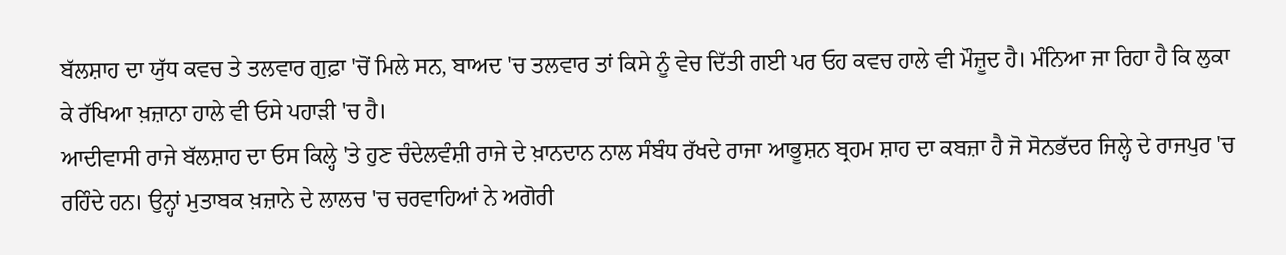ਬੱਲਸ਼ਾਹ ਦਾ ਯੁੱਧ ਕਵਚ ਤੇ ਤਲਵਾਰ ਗੁਫ਼ਾ 'ਚੋਂ ਮਿਲੇ ਸਨ, ਬਾਅਦ 'ਚ ਤਲਵਾਰ ਤਾਂ ਕਿਸੇ ਨੂੰ ਵੇਚ ਦਿੱਤੀ ਗਈ ਪਰ ਓਹ ਕਵਚ ਹਾਲੇ ਵੀ ਮੌਜ਼ੂਦ ਹੈ। ਮੰਨਿਆ ਜਾ ਰਿਹਾ ਹੈ ਕਿ ਲੁਕਾ ਕੇ ਰੱਖਿਆ ਖ਼ਜ਼ਾਨਾ ਹਾਲੇ ਵੀ ਓਸੇ ਪਹਾੜੀ 'ਚ ਹੈ।
ਆਦੀਵਾਸੀ ਰਾਜੇ ਬੱਲਸ਼ਾਹ ਦਾ ਓਸ ਕਿਲ੍ਹੇ 'ਤੇ ਹੁਣ ਚੰਦੇਲਵੰਸ਼ੀ ਰਾਜੇ ਦੇ ਖ਼ਾਨਦਾਨ ਨਾਲ ਸੰਬੰਧ ਰੱਖਦੇ ਰਾਜਾ ਆਭੂਸ਼ਨ ਬ੍ਰਹਮ ਸ਼ਾਹ ਦਾ ਕਬਜ਼ਾ ਹੈ ਜੋ ਸੋਨਭੱਦਰ ਜਿਲ੍ਹੇ ਦੇ ਰਾਜਪੁਰ 'ਚ ਰਹਿੰਦੇ ਹਨ। ਉਨ੍ਹਾਂ ਮੁਤਾਬਕ ਖ਼ਜ਼ਾਨੇ ਦੇ ਲਾਲਚ 'ਚ ਚਰਵਾਹਿਆਂ ਨੇ ਅਗੋਰੀ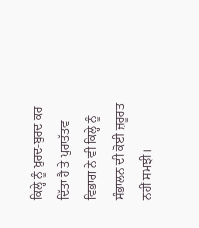ਕਿਲ੍ਹੇ ਨੂੰ ਖ਼ੁਰਦ-ਬੁਰਦ ਕਰ ਦਿੱਤਾ ਹੈ ਤੇ ਪੁਰਾਤੱਤਵ ਵਿਭਾਗ ਨੇ ਵੀ ਕਿਲ੍ਹੇ ਨੂੰ ਸੰਭਾਲਨ ਦੀ ਕੋਈ ਜ਼ਰੂਰਤ ਨਹੀਂ ਸਮਝੀ।